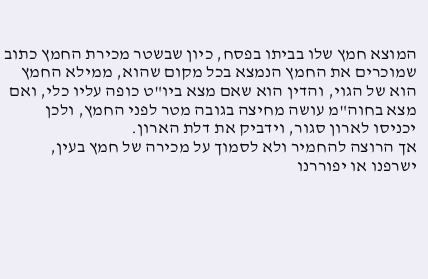המוצא חמץ שלו בביתו בפסח, כיון שבשטר מכירת החמץ כתוב שמוכרים את החמץ הנמצא בכל מקום שהוא, ממילא החמץ הוא של הגוי, והדין הוא שאם מצא ביו"ט כופה עליו כלי, ואם מצא בחוה"מ עושה מחיצה בגובה מטר לפני החמץ, ולכן יכניסו לארון סגור, וידביק את דלת הארון.
אך הרוצה להחמיר ולא לסמוך על מכירה של חמץ בעין, ישרפנו או יפוררנו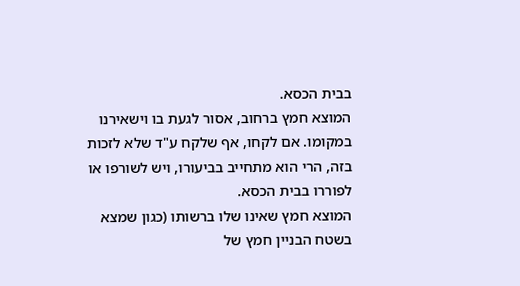בבית הכסא.
המוצא חמץ ברחוב, אסור לגעת בו וישאירנו במקומו. אם לקחו, אף שלקח ע"ד שלא לזכות בזה, הרי הוא מתחייב בביעורו, ויש לשורפו או לפוררו בבית הכסא.
המוצא חמץ שאינו שלו ברשותו (כגון שמצא בשטח הבניין חמץ של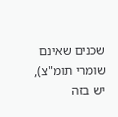שכנים שאינם שומרי תומ"צ), יש בזה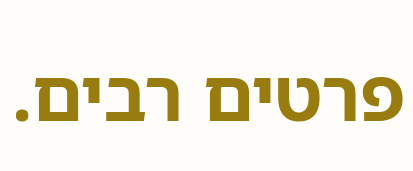פרטים רבים.